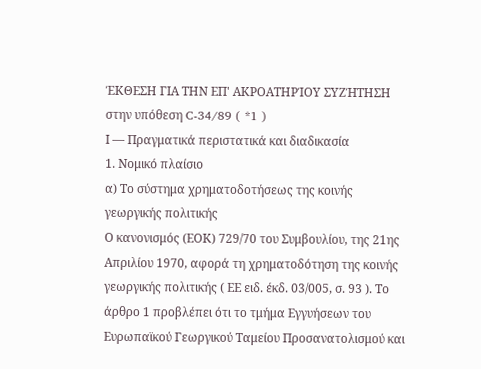ΈΚΘΕΣΗ ΓΙΑ ΤΗΝ ΕΠ' ΑΚΡΟΑΤΗΡΊΟΥ ΣΥΖΉΤΗΣΗ
στην υπόθεση C-34/89 ( *1 )
Ι — Πραγματικά περιστατικά και διαδικασία
1. Νομικό πλαίσιο
α) Το σύστημα χρηματοδοτήσεως της κοινής γεωργικής πολιτικής
Ο κανονισμός (ΕΟΚ) 729/70 του Συμβουλίου, της 21ης Απριλίου 1970, αφορά τη χρηματοδότηση της κοινής γεωργικής πολιτικής ( ΕΕ ειδ. έκδ. 03/005, σ. 93 ). Το άρθρο 1 προβλέπει ότι το τμήμα Εγγυήσεων του Ευρωπαϊκού Γεωργικού Ταμείου Προσανατολισμού και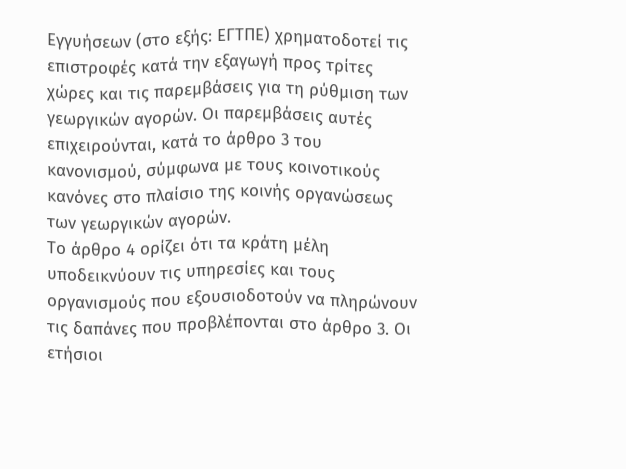Εγγυήσεων (στο εξής: ΕΓΤΠΕ) χρηματοδοτεί τις επιστροφές κατά την εξαγωγή προς τρίτες χώρες και τις παρεμβάσεις για τη ρύθμιση των γεωργικών αγορών. Οι παρεμβάσεις αυτές επιχειρούνται, κατά το άρθρο 3 του κανονισμού, σύμφωνα με τους κοινοτικούς κανόνες στο πλαίσιο της κοινής οργανώσεως των γεωργικών αγορών.
Το άρθρο 4 ορίζει ότι τα κράτη μέλη υποδεικνύουν τις υπηρεσίες και τους οργανισμούς που εξουσιοδοτούν να πληρώνουν τις δαπάνες που προβλέπονται στο άρθρο 3. Οι ετήσιοι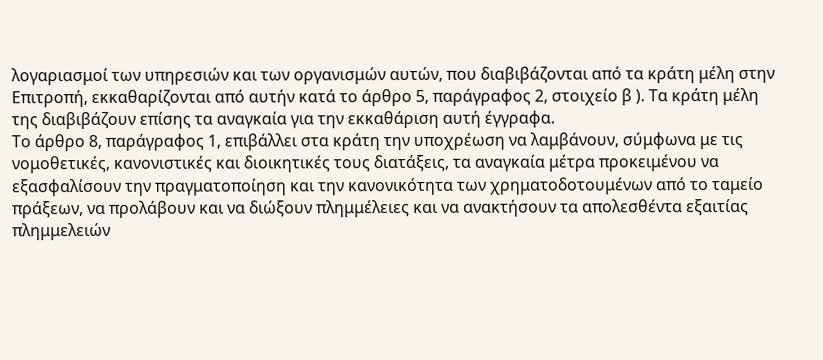λογαριασμοί των υπηρεσιών και των οργανισμών αυτών, που διαβιβάζονται από τα κράτη μέλη στην Επιτροπή, εκκαθαρίζονται από αυτήν κατά το άρθρο 5, παράγραφος 2, στοιχείο β ). Τα κράτη μέλη της διαβιβάζουν επίσης τα αναγκαία για την εκκαθάριση αυτή έγγραφα.
Το άρθρο 8, παράγραφος 1, επιβάλλει στα κράτη την υποχρέωση να λαμβάνουν, σύμφωνα με τις νομοθετικές, κανονιστικές και διοικητικές τους διατάξεις, τα αναγκαία μέτρα προκειμένου να εξασφαλίσουν την πραγματοποίηση και την κανονικότητα των χρηματοδοτουμένων από το ταμείο πράξεων, να προλάβουν και να διώξουν πλημμέλειες και να ανακτήσουν τα απολεσθέντα εξαιτίας πλημμελειών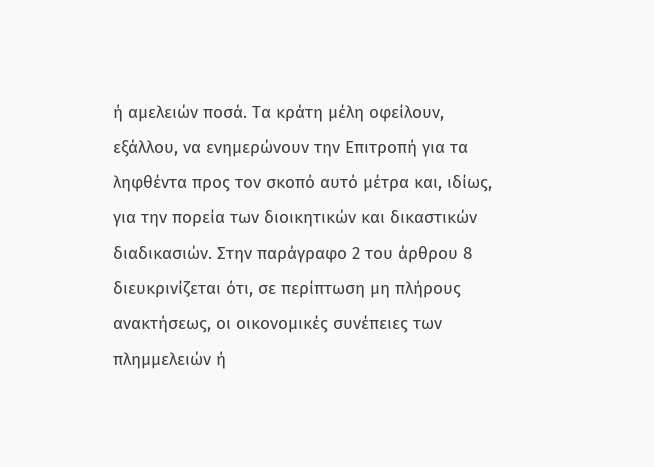ή αμελειών ποσά. Τα κράτη μέλη οφείλουν, εξάλλου, να ενημερώνουν την Επιτροπή για τα ληφθέντα προς τον σκοπό αυτό μέτρα και, ιδίως, για την πορεία των διοικητικών και δικαστικών διαδικασιών. Στην παράγραφο 2 του άρθρου 8 διευκρινίζεται ότι, σε περίπτωση μη πλήρους ανακτήσεως, οι οικονομικές συνέπειες των πλημμελειών ή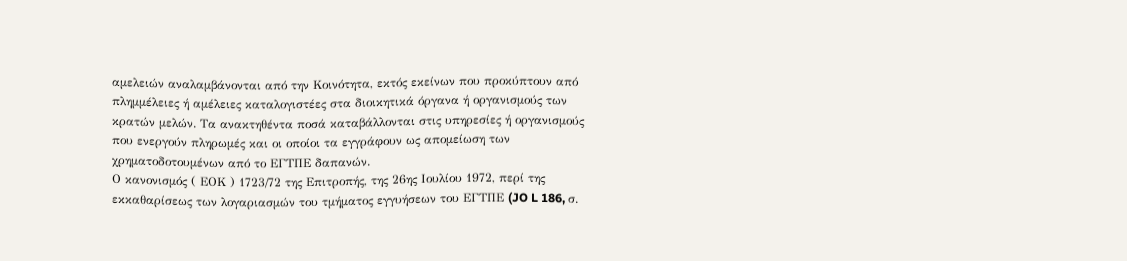αμελειών αναλαμβάνονται από την Κοινότητα, εκτός εκείνων που προκύπτουν από πλημμέλειες ή αμέλειες καταλογιστέες στα διοικητικά όργανα ή οργανισμούς των κρατών μελών. Τα ανακτηθέντα ποσά καταβάλλονται στις υπηρεσίες ή οργανισμούς που ενεργούν πληρωμές και οι οποίοι τα εγγράφουν ως απομείωση των χρηματοδοτουμένων από το ΕΓΤΠΕ δαπανών.
Ο κανονισμός ( ΕΟΚ ) 1723/72 της Επιτροπής, της 26ης Ιουλίου 1972, περί της εκκαθαρίσεως των λογαριασμών του τμήματος εγγυήσεων του ΕΓΤΠΕ (JO L 186, σ.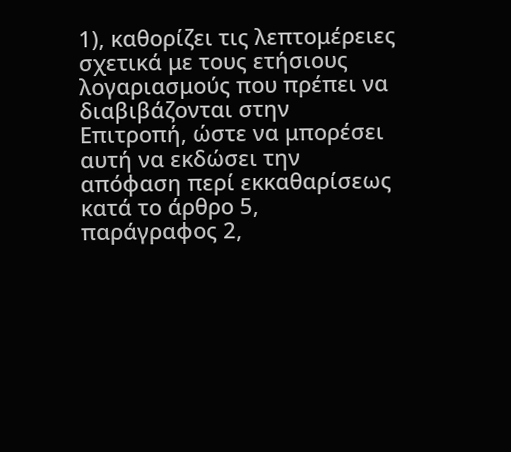1), καθορίζει τις λεπτομέρειες σχετικά με τους ετήσιους λογαριασμούς που πρέπει να διαβιβάζονται στην Επιτροπή, ώστε να μπορέσει αυτή να εκδώσει την απόφαση περί εκκαθαρίσεως κατά το άρθρο 5, παράγραφος 2,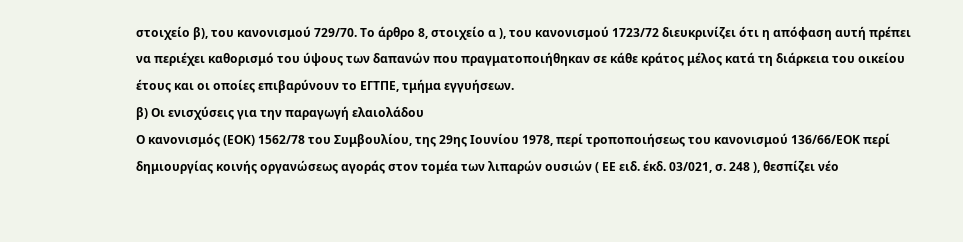στοιχείο β), του κανονισμού 729/70. Το άρθρο 8, στοιχείο α ), του κανονισμού 1723/72 διευκρινίζει ότι η απόφαση αυτή πρέπει να περιέχει καθορισμό του ύψους των δαπανών που πραγματοποιήθηκαν σε κάθε κράτος μέλος κατά τη διάρκεια του οικείου έτους και οι οποίες επιβαρύνουν το ΕΓΤΠΕ, τμήμα εγγυήσεων.
β) Οι ενισχύσεις για την παραγωγή ελαιολάδου
Ο κανονισμός (ΕΟΚ) 1562/78 του Συμβουλίου, της 29ης Ιουνίου 1978, περί τροποποιήσεως του κανονισμού 136/66/ΕΟΚ περί δημιουργίας κοινής οργανώσεως αγοράς στον τομέα των λιπαρών ουσιών ( ΕΕ ειδ. έκδ. 03/021, σ. 248 ), θεσπίζει νέο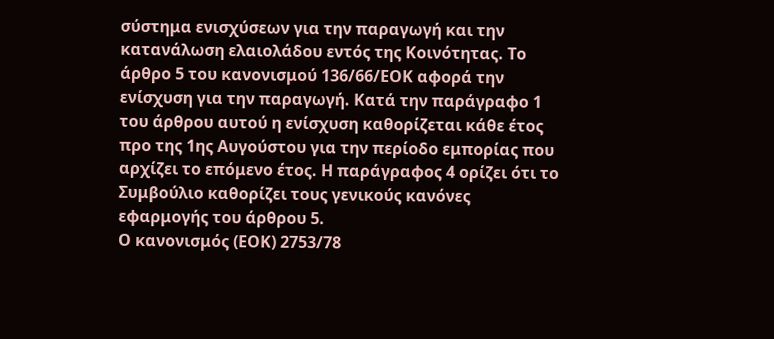σύστημα ενισχύσεων για την παραγωγή και την κατανάλωση ελαιολάδου εντός της Κοινότητας. Το άρθρο 5 του κανονισμού 136/66/ΕΟΚ αφορά την ενίσχυση για την παραγωγή. Κατά την παράγραφο 1 του άρθρου αυτού η ενίσχυση καθορίζεται κάθε έτος προ της 1ης Αυγούστου για την περίοδο εμπορίας που αρχίζει το επόμενο έτος. Η παράγραφος 4 ορίζει ότι το Συμβούλιο καθορίζει τους γενικούς κανόνες εφαρμογής του άρθρου 5.
Ο κανονισμός (ΕΟΚ) 2753/78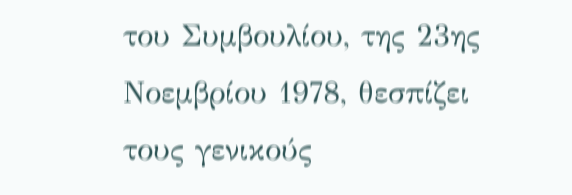του Συμβουλίου, της 23ης Νοεμβρίου 1978, θεσπίζει τους γενικούς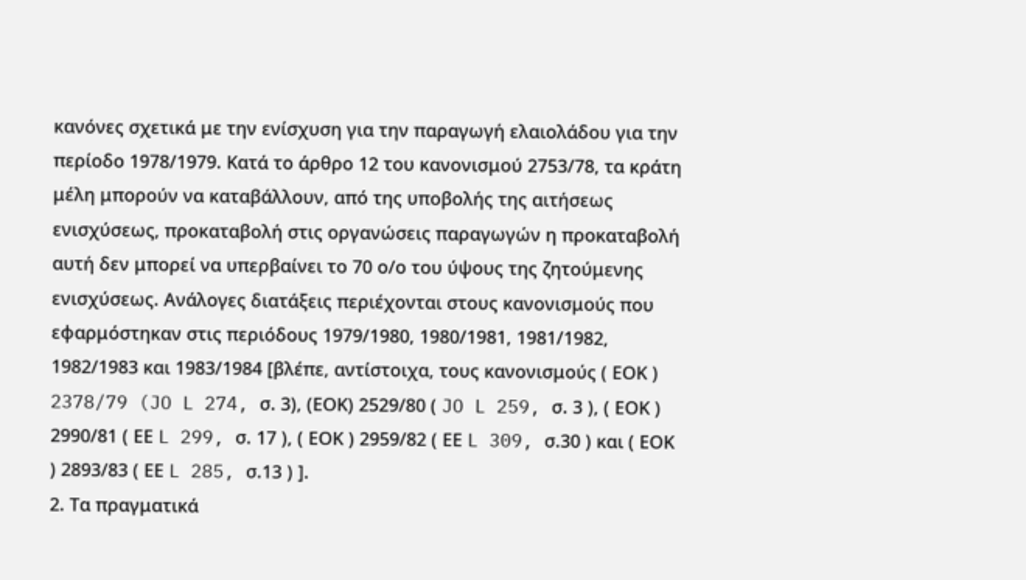κανόνες σχετικά με την ενίσχυση για την παραγωγή ελαιολάδου για την περίοδο 1978/1979. Κατά το άρθρο 12 του κανονισμού 2753/78, τα κράτη μέλη μπορούν να καταβάλλουν, από της υποβολής της αιτήσεως ενισχύσεως, προκαταβολή στις οργανώσεις παραγωγών η προκαταβολή αυτή δεν μπορεί να υπερβαίνει το 70 ο/ο του ύψους της ζητούμενης ενισχύσεως. Ανάλογες διατάξεις περιέχονται στους κανονισμούς που εφαρμόστηκαν στις περιόδους 1979/1980, 1980/1981, 1981/1982, 1982/1983 και 1983/1984 [βλέπε, αντίστοιχα, τους κανονισμούς ( ΕΟΚ ) 2378/79 (JO L 274, σ. 3), (ΕΟΚ) 2529/80 ( JO L 259, σ. 3 ), ( ΕΟΚ ) 2990/81 ( ΕΕ L 299, σ. 17 ), ( ΕΟΚ ) 2959/82 ( ΕΕ L 309, σ.30 ) και ( ΕΟΚ ) 2893/83 ( ΕΕ L 285, σ.13 ) ].
2. Τα πραγματικά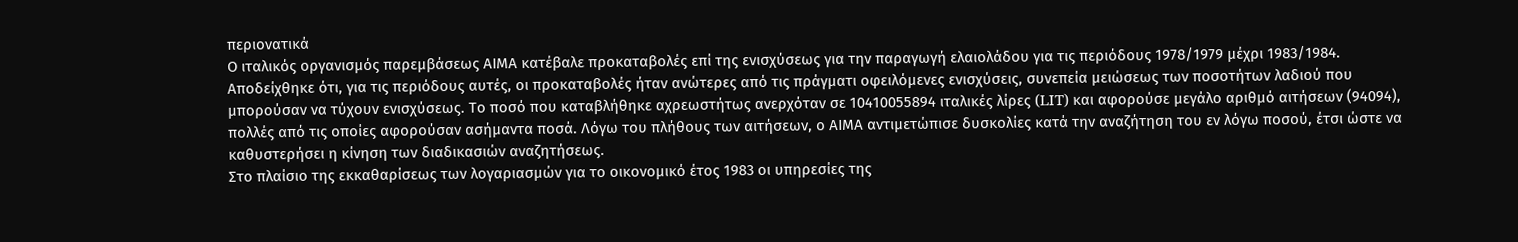περιονατικά
Ο ιταλικός οργανισμός παρεμβάσεως ΑΙΜΑ κατέβαλε προκαταβολές επί της ενισχύσεως για την παραγωγή ελαιολάδου για τις περιόδους 1978/1979 μέχρι 1983/1984. Αποδείχθηκε ότι, για τις περιόδους αυτές, οι προκαταβολές ήταν ανώτερες από τις πράγματι οφειλόμενες ενισχύσεις, συνεπεία μειώσεως των ποσοτήτων λαδιού που μπορούσαν να τύχουν ενισχύσεως. Το ποσό που καταβλήθηκε αχρεωστήτως ανερχόταν σε 10410055894 ιταλικές λίρες (LIT) και αφορούσε μεγάλο αριθμό αιτήσεων (94094), πολλές από τις οποίες αφορούσαν ασήμαντα ποσά. Λόγω του πλήθους των αιτήσεων, ο ΑΙΜΑ αντιμετώπισε δυσκολίες κατά την αναζήτηση του εν λόγω ποσού, έτσι ώστε να καθυστερήσει η κίνηση των διαδικασιών αναζητήσεως.
Στο πλαίσιο της εκκαθαρίσεως των λογαριασμών για το οικονομικό έτος 1983 οι υπηρεσίες της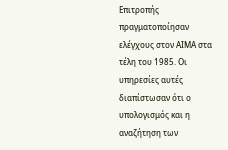Επιτροπής πραγματοποίησαν ελέγχους στον ΑΙΜΑ στα τέλη του 1985. Οι υπηρεσίες αυτές διαπίστωσαν ότι ο υπολογισμός και η αναζήτηση των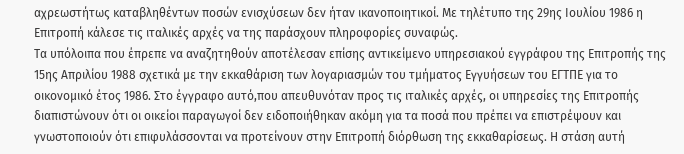αχρεωστήτως καταβληθέντων ποσών ενισχύσεων δεν ήταν ικανοποιητικοί. Με τηλέτυπο της 29ης Ιουλίου 1986 η Επιτροπή κάλεσε τις ιταλικές αρχές να της παράσχουν πληροφορίες συναφώς.
Τα υπόλοιπα που έπρεπε να αναζητηθούν αποτέλεσαν επίσης αντικείμενο υπηρεσιακού εγγράφου της Επιτροπής της 15ης Απριλίου 1988 σχετικά με την εκκαθάριση των λογαριασμών του τμήματος Εγγυήσεων του ΕΓΤΠΕ για το οικονομικό έτος 1986. Στο έγγραφο αυτό,που απευθυνόταν προς τις ιταλικές αρχές, οι υπηρεσίες της Επιτροπής διαπιστώνουν ότι οι οικείοι παραγωγοί δεν ειδοποιήθηκαν ακόμη για τα ποσά που πρέπει να επιστρέψουν και γνωστοποιούν ότι επιφυλάσσονται να προτείνουν στην Επιτροπή διόρθωση της εκκαθαρίσεως. Η στάση αυτή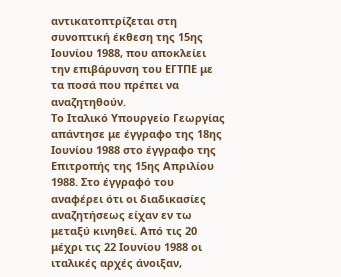αντικατοπτρίζεται στη συνοπτική έκθεση της 15ης Ιουνίου 1988, που αποκλείει την επιβάρυνση του ΕΓΤΠΕ με τα ποσά που πρέπει να αναζητηθούν.
Το Ιταλικό Υπουργείο Γεωργίας απάντησε με έγγραφο της 18ης Ιουνίου 1988 στο έγγραφο της Επιτροπής της 15ης Απριλίου 1988. Στο έγγραφό του αναφέρει ότι οι διαδικασίες αναζητήσεως είχαν εν τω μεταξύ κινηθεί. Από τις 20 μέχρι τις 22 Ιουνίου 1988 οι ιταλικές αρχές άνοιξαν,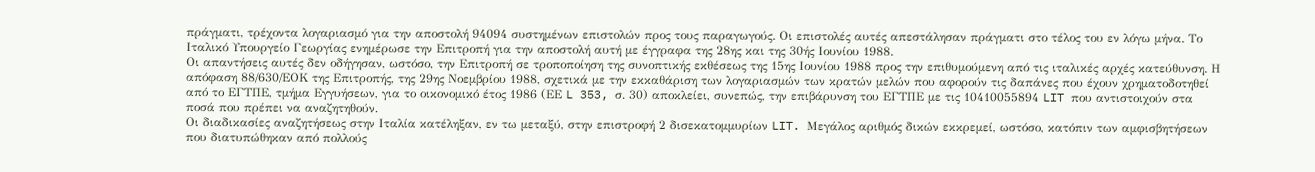πράγματι, τρέχοντα λογαριασμό για την αποστολή 94094 συστημένων επιστολών προς τους παραγωγούς. Οι επιστολές αυτές απεστάλησαν πράγματι στο τέλος του εν λόγω μήνα. Το Ιταλικό Υπουργείο Γεωργίας ενημέρωσε την Επιτροπή για την αποστολή αυτή με έγγραφα της 28ης και της 30ής Ιουνίου 1988.
Οι απαντήσεις αυτές δεν οδήγησαν, ωστόσο, την Επιτροπή σε τροποποίηση της συνοπτικής εκθέσεως της 15ης Ιουνίου 1988 προς την επιθυμούμενη από τις ιταλικές αρχές κατεύθυνση. Η απόφαση 88/630/ΕΟΚ της Επιτροπής, της 29ης Νοεμβρίου 1988, σχετικά με την εκκαθάριση των λογαριασμών των κρατών μελών που αφορούν τις δαπάνες που έχουν χρηματοδοτηθεί από το ΕΓΤΠΕ, τμήμα Εγγυήσεων, για το οικονομικό έτος 1986 (ΕΕ L 353, σ. 30) αποκλείει, συνεπώς, την επιβάρυνση του ΕΓΤΠΕ με τις 10410055894 LIT που αντιστοιχούν στα ποσά που πρέπει να αναζητηθούν.
Οι διαδικασίες αναζητήσεως στην Ιταλία κατέληξαν, εν τω μεταξύ, στην επιστροφή 2 δισεκατομμυρίων LIT. Μεγάλος αριθμός δικών εκκρεμεί, ωστόσο, κατόπιν των αμφισβητήσεων που διατυπώθηκαν από πολλούς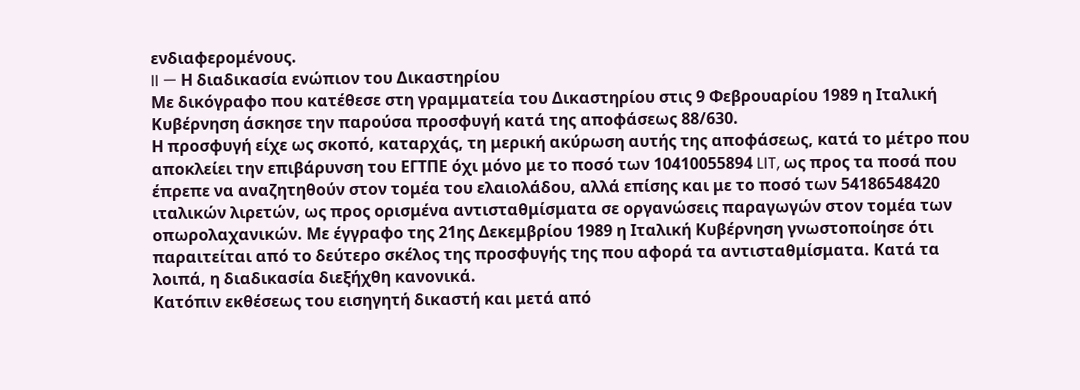ενδιαφερομένους.
II — Η διαδικασία ενώπιον του Δικαστηρίου
Με δικόγραφο που κατέθεσε στη γραμματεία του Δικαστηρίου στις 9 Φεβρουαρίου 1989 η Ιταλική Κυβέρνηση άσκησε την παρούσα προσφυγή κατά της αποφάσεως 88/630.
Η προσφυγή είχε ως σκοπό, καταρχάς, τη μερική ακύρωση αυτής της αποφάσεως, κατά το μέτρο που αποκλείει την επιβάρυνση του ΕΓΤΠΕ όχι μόνο με το ποσό των 10410055894 LIT, ως προς τα ποσά που έπρεπε να αναζητηθούν στον τομέα του ελαιολάδου, αλλά επίσης και με το ποσό των 54186548420 ιταλικών λιρετών, ως προς ορισμένα αντισταθμίσματα σε οργανώσεις παραγωγών στον τομέα των οπωρολαχανικών. Με έγγραφο της 21ης Δεκεμβρίου 1989 η Ιταλική Κυβέρνηση γνωστοποίησε ότι παραιτείται από το δεύτερο σκέλος της προσφυγής της που αφορά τα αντισταθμίσματα. Κατά τα λοιπά, η διαδικασία διεξήχθη κανονικά.
Κατόπιν εκθέσεως του εισηγητή δικαστή και μετά από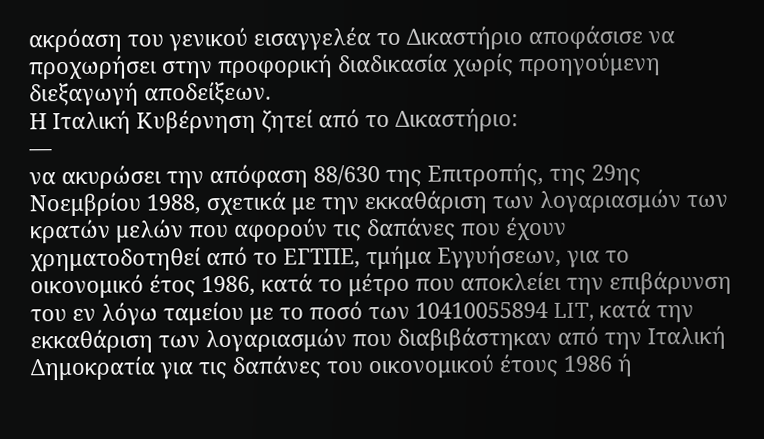ακρόαση του γενικού εισαγγελέα το Δικαστήριο αποφάσισε να προχωρήσει στην προφορική διαδικασία χωρίς προηγούμενη διεξαγωγή αποδείξεων.
Η Ιταλική Κυβέρνηση ζητεί από το Δικαστήριο:
—
να ακυρώσει την απόφαση 88/630 της Επιτροπής, της 29ης Νοεμβρίου 1988, σχετικά με την εκκαθάριση των λογαριασμών των κρατών μελών που αφορούν τις δαπάνες που έχουν χρηματοδοτηθεί από το ΕΓΤΠΕ, τμήμα Εγγυήσεων, για το οικονομικό έτος 1986, κατά το μέτρο που αποκλείει την επιβάρυνση του εν λόγω ταμείου με το ποσό των 10410055894 LIT, κατά την εκκαθάριση των λογαριασμών που διαβιβάστηκαν από την Ιταλική Δημοκρατία για τις δαπάνες του οικονομικού έτους 1986 ή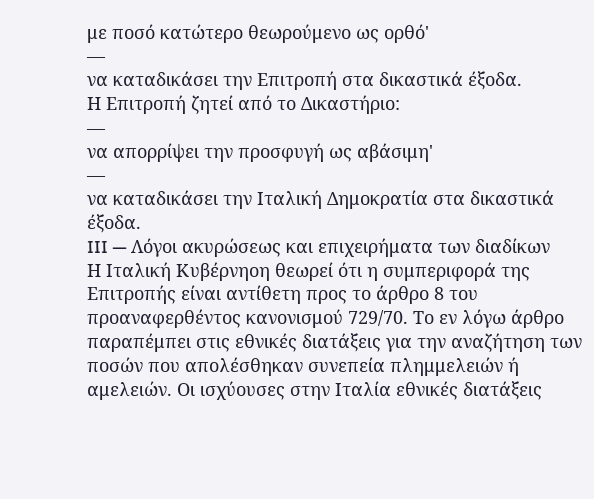με ποσό κατώτερο θεωρούμενο ως ορθό'
—
να καταδικάσει την Επιτροπή στα δικαστικά έξοδα.
Η Επιτροπή ζητεί από το Δικαστήριο:
—
να απορρίψει την προσφυγή ως αβάσιμη'
—
να καταδικάσει την Ιταλική Δημοκρατία στα δικαστικά έξοδα.
III — Λόγοι ακυρώσεως και επιχειρήματα των διαδίκων
Η Ιταλική Κυβέρνηοη θεωρεί ότι η συμπεριφορά της Επιτροπής είναι αντίθετη προς το άρθρο 8 του προαναφερθέντος κανονισμού 729/70. Το εν λόγω άρθρο παραπέμπει στις εθνικές διατάξεις για την αναζήτηση των ποσών που απολέσθηκαν συνεπεία πλημμελειών ή αμελειών. Οι ισχύουσες στην Ιταλία εθνικές διατάξεις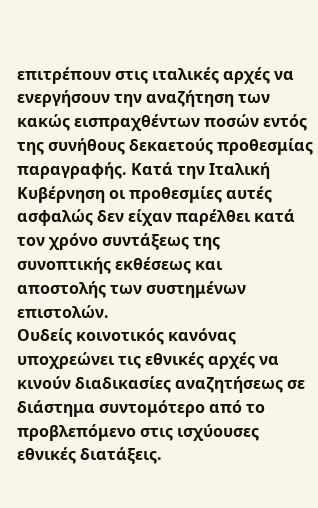επιτρέπουν στις ιταλικές αρχές να ενεργήσουν την αναζήτηση των κακώς εισπραχθέντων ποσών εντός της συνήθους δεκαετούς προθεσμίας παραγραφής. Κατά την Ιταλική Κυβέρνηση οι προθεσμίες αυτές ασφαλώς δεν είχαν παρέλθει κατά τον χρόνο συντάξεως της συνοπτικής εκθέσεως και αποστολής των συστημένων επιστολών.
Ουδείς κοινοτικός κανόνας υποχρεώνει τις εθνικές αρχές να κινούν διαδικασίες αναζητήσεως σε διάστημα συντομότερο από το προβλεπόμενο στις ισχύουσες εθνικές διατάξεις.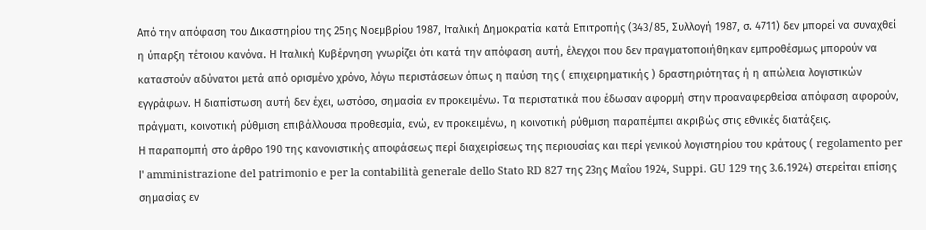Από την απόφαση του Δικαστηρίου της 25ης Νοεμβρίου 1987, Ιταλική Δημοκρατία κατά Επιτροπής (343/85, Συλλογή 1987, σ. 4711) δεν μπορεί να συναχθεί η ύπαρξη τέτοιου κανόνα. Η Ιταλική Κυβέρνηση γνωρίζει ότι κατά την απόφαση αυτή, έλεγχοι που δεν πραγματοποιήθηκαν εμπροθέσμως μπορούν να καταστούν αδύνατοι μετά από ορισμένο χρόνο, λόγω περιστάσεων όπως η παύση της ( επιχειρηματικής ) δραστηριότητας ή η απώλεια λογιστικών εγγράφων. Η διαπίστωση αυτή δεν έχει, ωστόσο, σημασία εν προκειμένω. Τα περιστατικά που έδωσαν αφορμή στην προαναφερθείσα απόφαση αφορούν, πράγματι, κοινοτική ρύθμιση επιβάλλουσα προθεσμία, ενώ, εν προκειμένω, η κοινοτική ρύθμιση παραπέμπει ακριβώς στις εθνικές διατάξεις.
Η παραπομπή στο άρθρο 190 της κανονιστικής αποφάσεως περί διαχειρίσεως της περιουσίας και περί γενικού λογιστηρίου του κράτους ( regolamento per Ι' amministrazione del patrimonio e per la contabilità generale dello Stato RD 827 της 23ης Μαΐου 1924, Suppi. GU 129 της 3.6.1924) στερείται επίσης σημασίας εν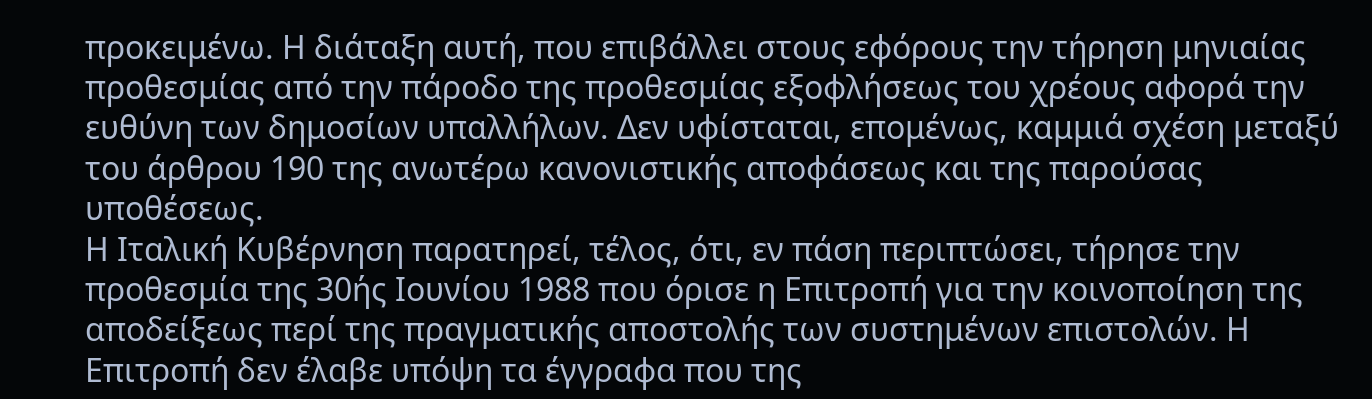προκειμένω. Η διάταξη αυτή, που επιβάλλει στους εφόρους την τήρηση μηνιαίας προθεσμίας από την πάροδο της προθεσμίας εξοφλήσεως του χρέους αφορά την ευθύνη των δημοσίων υπαλλήλων. Δεν υφίσταται, επομένως, καμμιά σχέση μεταξύ του άρθρου 190 της ανωτέρω κανονιστικής αποφάσεως και της παρούσας υποθέσεως.
Η Ιταλική Κυβέρνηση παρατηρεί, τέλος, ότι, εν πάση περιπτώσει, τήρησε την προθεσμία της 30ής Ιουνίου 1988 που όρισε η Επιτροπή για την κοινοποίηση της αποδείξεως περί της πραγματικής αποστολής των συστημένων επιστολών. Η Επιτροπή δεν έλαβε υπόψη τα έγγραφα που της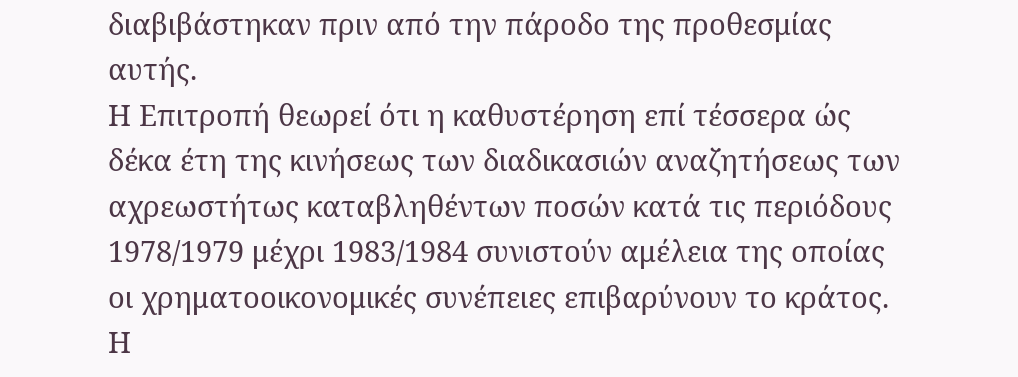διαβιβάστηκαν πριν από την πάροδο της προθεσμίας αυτής.
Η Επιτροπή θεωρεί ότι η καθυστέρηση επί τέσσερα ώς δέκα έτη της κινήσεως των διαδικασιών αναζητήσεως των αχρεωστήτως καταβληθέντων ποσών κατά τις περιόδους 1978/1979 μέχρι 1983/1984 συνιστούν αμέλεια της οποίας οι χρηματοοικονομικές συνέπειες επιβαρύνουν το κράτος. Η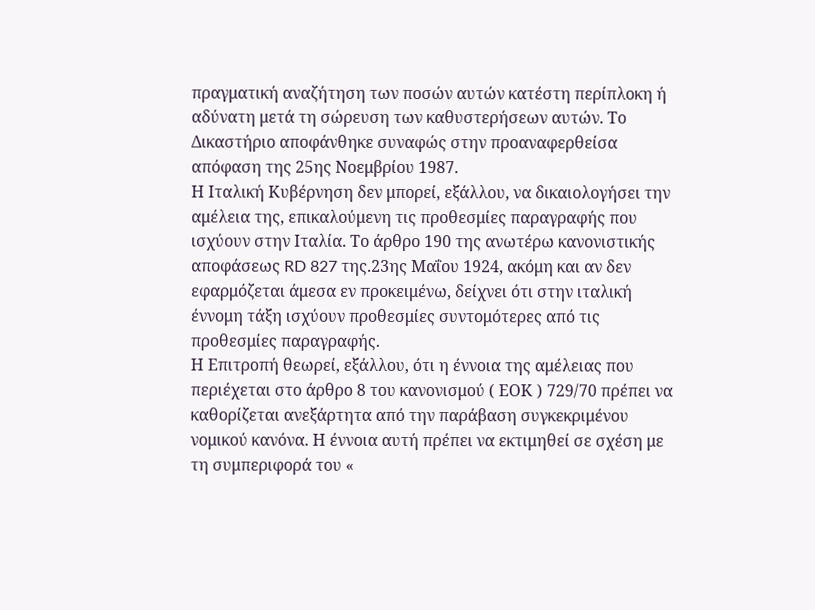πραγματική αναζήτηση των ποσών αυτών κατέστη περίπλοκη ή αδύνατη μετά τη σώρευση των καθυστερήσεων αυτών. Το Δικαστήριο αποφάνθηκε συναφώς στην προαναφερθείσα απόφαση της 25ης Νοεμβρίου 1987.
Η Ιταλική Κυβέρνηση δεν μπορεί, εξάλλου, να δικαιολογήσει την αμέλεια της, επικαλούμενη τις προθεσμίες παραγραφής που ισχύουν στην Ιταλία. Το άρθρο 190 της ανωτέρω κανονιστικής αποφάσεως RD 827 της.23ης Μαΐου 1924, ακόμη και αν δεν εφαρμόζεται άμεσα εν προκειμένω, δείχνει ότι στην ιταλική έννομη τάξη ισχύουν προθεσμίες συντομότερες από τις προθεσμίες παραγραφής.
Η Επιτροπή θεωρεί, εξάλλου, ότι η έννοια της αμέλειας που περιέχεται στο άρθρο 8 του κανονισμού ( ΕΟΚ ) 729/70 πρέπει να καθορίζεται ανεξάρτητα από την παράβαση συγκεκριμένου νομικού κανόνα. Η έννοια αυτή πρέπει να εκτιμηθεί σε σχέση με τη συμπεριφορά του «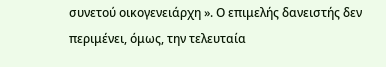συνετού οικογενειάρχη ». Ο επιμελής δανειστής δεν περιμένει, όμως, την τελευταία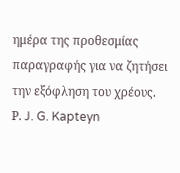ημέρα της προθεσμίας παραγραφής για να ζητήσει την εξόφληση του χρέους.
Ρ. J. G. Kapteyn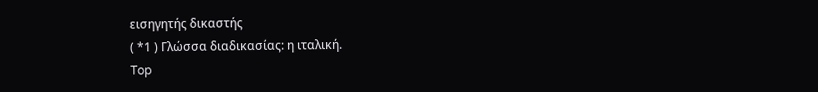εισηγητής δικαστής
( *1 ) Γλώσσα διαδικασίας: η ιταλική.
Top